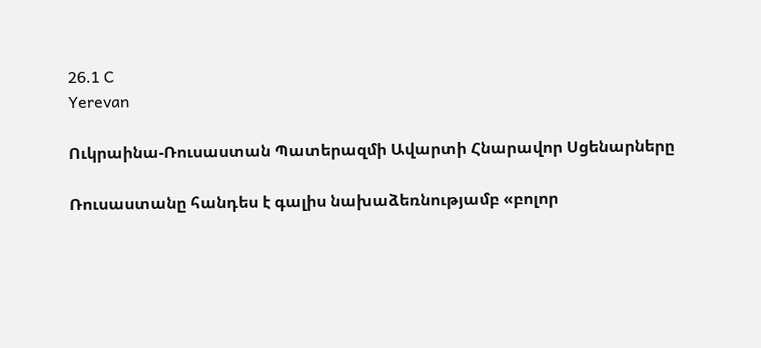26.1 C
Yerevan

Ուկրաինա-Ռուսաստան Պատերազմի Ավարտի Հնարավոր Սցենարները

Ռուսաստանը հանդես է գալիս նախաձեռնությամբ «բոլոր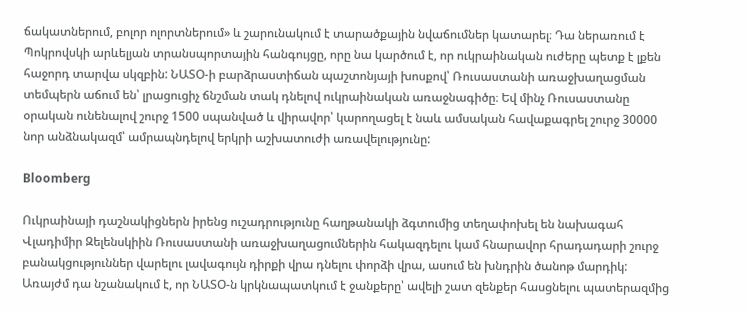ճակատներում, բոլոր ոլորտներում» և շարունակում է տարածքային նվաճումներ կատարել։ Դա ներառում է Պոկրովսկի արևելյան տրանսպորտային հանգույցը, որը նա կարծում է, որ ուկրաինական ուժերը պետք է լքեն հաջորդ տարվա սկզբին: ՆԱՏՕ‑ի բարձրաստիճան պաշտոնյայի խոսքով՝ Ռուսաստանի առաջխաղացման տեմպերն աճում են՝ լրացուցիչ ճնշման տակ դնելով ուկրաինական առաջնագիծը։ Եվ մինչ Ռուսաստանը օրական ունենալով շուրջ 1500 սպանված և վիրավոր՝ կարողացել է նաև ամսական հավաքագրել շուրջ 30000 նոր անձնակազմ՝ ամրապնդելով երկրի աշխատուժի առավելությունը:

Bloomberg

Ուկրաինայի դաշնակիցներն իրենց ուշադրությունը հաղթանակի ձգտումից տեղափոխել են նախագահ Վլադիմիր Զելենսկիին Ռուսաստանի առաջխաղացումներին հակազդելու կամ հնարավոր հրադադարի շուրջ բանակցություններ վարելու լավագույն դիրքի վրա դնելու փորձի վրա, ասում են խնդրին ծանոթ մարդիկ:
Առայժմ դա նշանակում է, որ ՆԱՏՕ‑ն կրկնապատկում է ջանքերը՝ ավելի շատ զենքեր հասցնելու պատերազմից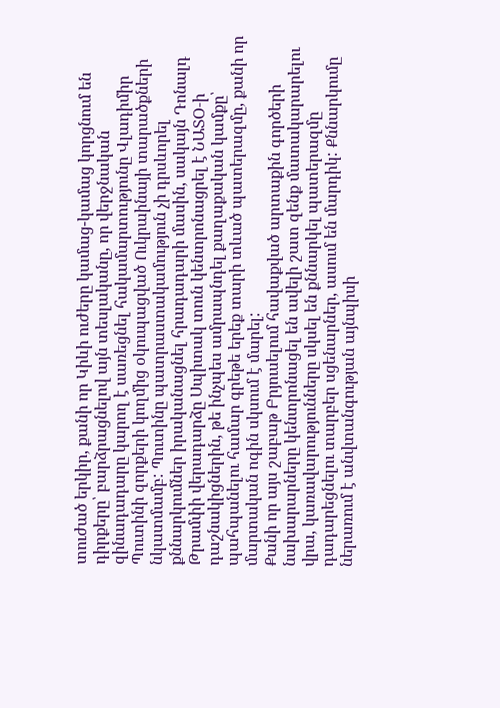տուժած երկիր, քանի որ Կիևի ուժերը կամաց-կամաց կորցնում են դիրքերը՝ բարձրացնելով այն տեսլականը, որ վերջնական զինադադարը կարող է սառեցնել հակամարտությունը Վլադիմիր Պուտինի զորքերի կողմից օկուպացված Ուկրաինայի տարածքների նկատմամբ: Պուտինը պատրաստակամություն չի դրսևորել քննարկումներ իրականացնել հրադադարի մասին, սակայն Դոնալդ Թրամփի վերադարձը Սպիտակ տուն կենտրոնացրել է ՆԱՏՕ‑ի դաշնակիցներին, թե ինչպես ամրապնդել քաղաքական կամքը՝ պահպանելու համար գրեթե երեք տարի տևած պատերազմը, քանի որ մարտական ոգին սկսում է մարել:
Քանի որ այս շաբաթ Բրյուսելում հավաքված արտաքին գործերի նախարարները կենտրոնացել են ավելի շատ զենք մատակարարելու վրա, կառավարությունները սկսել են քննարկել պատերազմը դադարեցնելու տարբեր սցենարներ, ասում են մարդիկ: Քննարկումը ներառում է անվտանգության այնպիսի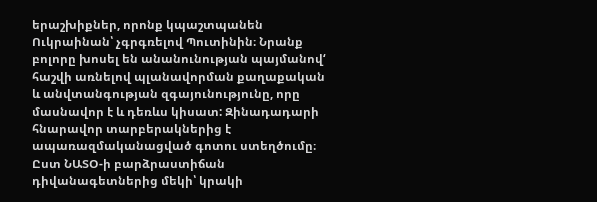երաշխիքներ, որոնք կպաշտպանեն Ուկրաինան՝ չգրգռելով Պուտինին։ Նրանք բոլորը խոսել են անանունության պայմանով‘ հաշվի առնելով պլանավորման քաղաքական և անվտանգության զգայունությունը, որը մասնավոր է և դեռևս կիսատ: Զինադադարի հնարավոր տարբերակներից է ապառազմականացված գոտու ստեղծումը։ Ըստ ՆԱՏՕ‑ի բարձրաստիճան դիվանագետներից մեկի՝ կրակի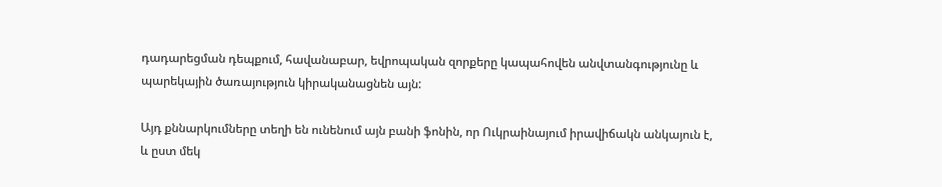դադարեցման դեպքում, հավանաբար, եվրոպական զորքերը կապահովեն անվտանգությունը և պարեկային ծառայություն կիրականացնեն այն:

Այդ քննարկումները տեղի են ունենում այն բանի ֆոնին, որ Ուկրաինայում իրավիճակն անկայուն է, և ըստ մեկ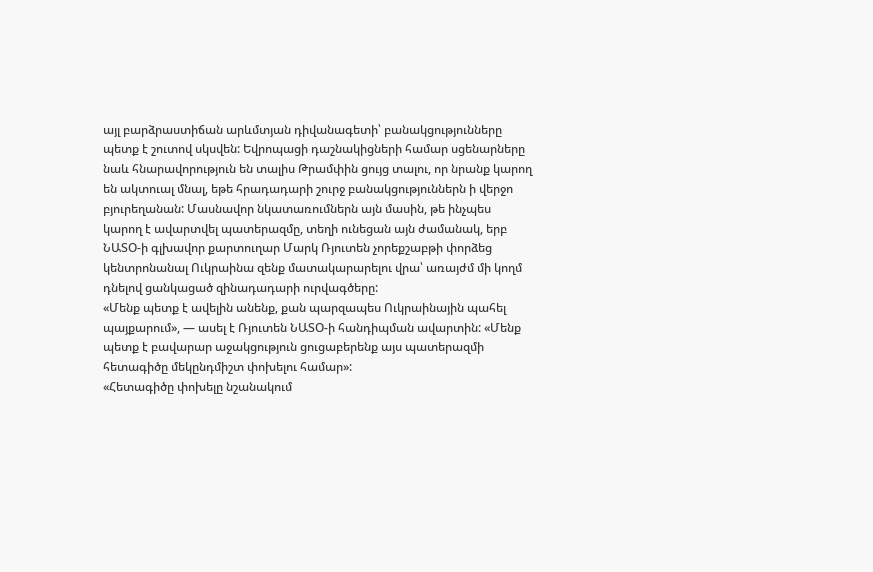այլ բարձրաստիճան արևմտյան դիվանագետի՝ բանակցությունները պետք է շուտով սկսվեն: Եվրոպացի դաշնակիցների համար սցենարները նաև հնարավորություն են տալիս Թրամփին ցույց տալու, որ նրանք կարող են ակտուալ մնալ, եթե հրադադարի շուրջ բանակցություններն ի վերջո բյուրեղանան: Մասնավոր նկատառումներն այն մասին, թե ինչպես կարող է ավարտվել պատերազմը, տեղի ունեցան այն ժամանակ, երբ ՆԱՏՕ‑ի գլխավոր քարտուղար Մարկ Ռյուտեն չորեքշաբթի փորձեց կենտրոնանալ Ուկրաինա զենք մատակարարելու վրա՝ առայժմ մի կողմ դնելով ցանկացած զինադադարի ուրվագծերը:
«Մենք պետք է ավելին անենք, քան պարզապես Ուկրաինային պահել պայքարում», — ասել է Ռյուտեն ՆԱՏՕ‑ի հանդիպման ավարտին: «Մենք պետք է բավարար աջակցություն ցուցաբերենք այս պատերազմի հետագիծը մեկընդմիշտ փոխելու համար»:
«Հետագիծը փոխելը նշանակում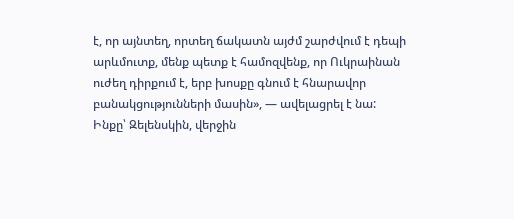է, որ այնտեղ, որտեղ ճակատն այժմ շարժվում է դեպի արևմուտք, մենք պետք է համոզվենք, որ Ուկրաինան ուժեղ դիրքում է, երբ խոսքը գնում է հնարավոր բանակցությունների մասին», — ավելացրել է նա:
Ինքը՝ Զելենսկին, վերջին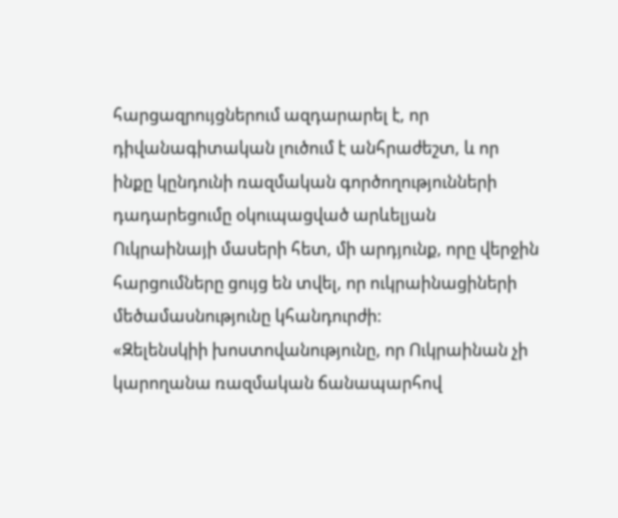հարցազրույցներում ազդարարել է, որ դիվանագիտական լուծում է անհրաժեշտ, և որ ինքը կընդունի ռազմական գործողությունների դադարեցումը օկուպացված արևելյան Ուկրաինայի մասերի հետ, մի արդյունք, որը վերջին հարցումները ցույց են տվել, որ ուկրաինացիների մեծամասնությունը կհանդուրժի:
«Զելենսկիի խոստովանությունը, որ Ուկրաինան չի կարողանա ռազմական ճանապարհով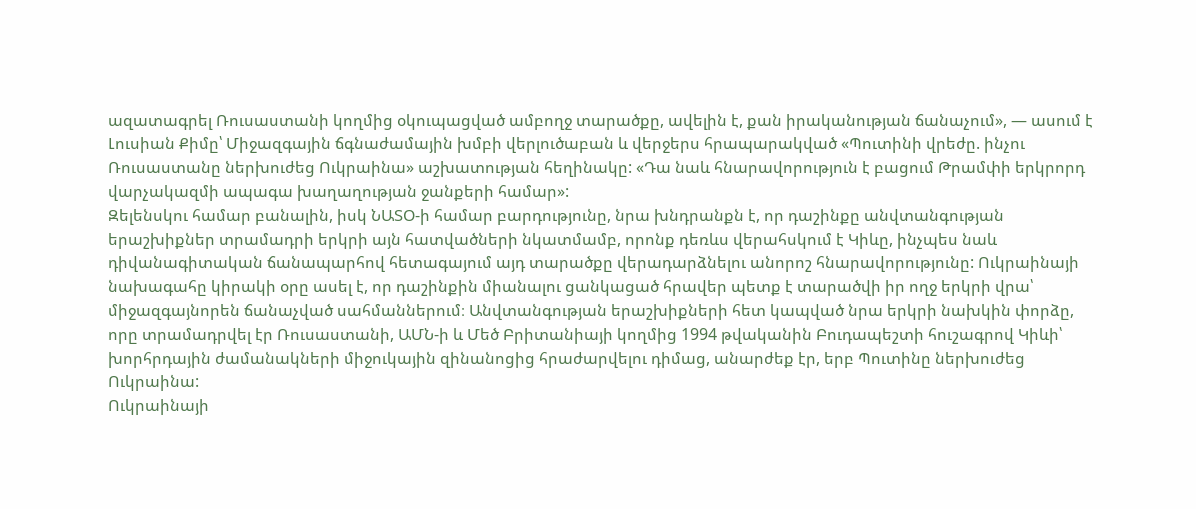ազատագրել Ռուսաստանի կողմից օկուպացված ամբողջ տարածքը, ավելին է, քան իրականության ճանաչում», — ասում է Լուսիան Քիմը՝ Միջազգային ճգնաժամային խմբի վերլուծաբան և վերջերս հրապարակված «Պուտինի վրեժը. ինչու Ռուսաստանը ներխուժեց Ուկրաինա» աշխատության հեղինակը: «Դա նաև հնարավորություն է բացում Թրամփի երկրորդ վարչակազմի ապագա խաղաղության ջանքերի համար»:
Զելենսկու համար բանալին, իսկ ՆԱՏՕ‑ի համար բարդությունը, նրա խնդրանքն է, որ դաշինքը անվտանգության երաշխիքներ տրամադրի երկրի այն հատվածների նկատմամբ, որոնք դեռևս վերահսկում է Կիևը, ինչպես նաև դիվանագիտական ճանապարհով հետագայում այդ տարածքը վերադարձնելու անորոշ հնարավորությունը: Ուկրաինայի նախագահը կիրակի օրը ասել է, որ դաշինքին միանալու ցանկացած հրավեր պետք է տարածվի իր ողջ երկրի վրա՝ միջազգայնորեն ճանաչված սահմաններում։ Անվտանգության երաշխիքների հետ կապված նրա երկրի նախկին փորձը, որը տրամադրվել էր Ռուսաստանի, ԱՄՆ‑ի և Մեծ Բրիտանիայի կողմից 1994 թվականին Բուդապեշտի հուշագրով Կիևի՝ խորհրդային ժամանակների միջուկային զինանոցից հրաժարվելու դիմաց, անարժեք էր, երբ Պուտինը ներխուժեց Ուկրաինա:
Ուկրաինայի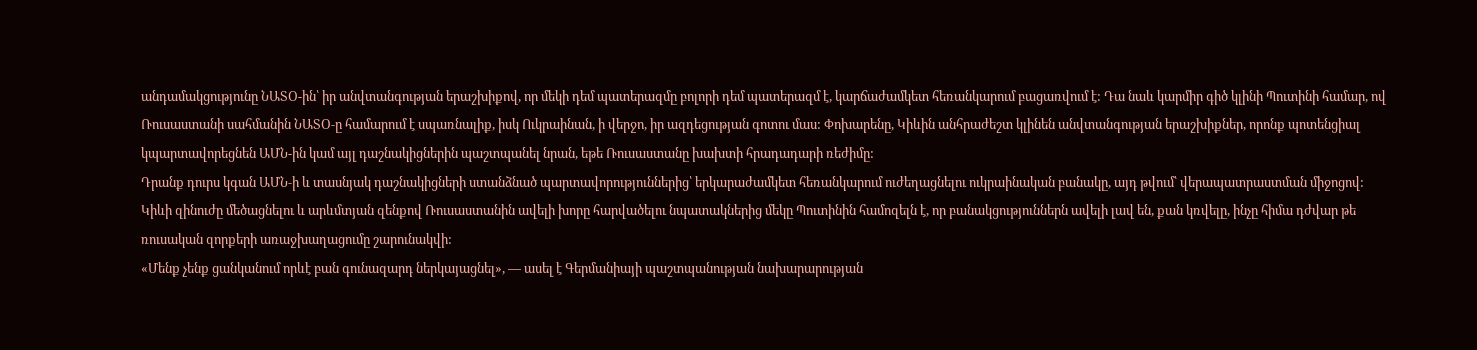անդամակցությունը ՆԱՏՕ-ին՝ իր անվտանգության երաշխիքով, որ մեկի դեմ պատերազմը բոլորի դեմ պատերազմ է, կարճաժամկետ հեռանկարում բացառվում է: Դա նաև կարմիր գիծ կլինի Պուտինի համար, ով Ռուսաստանի սահմանին ՆԱՏՕ‑ը համարում է սպառնալիք, իսկ Ուկրաինան, ի վերջո, իր ազդեցության գոտու մաս: Փոխարենը, Կիևին անհրաժեշտ կլինեն անվտանգության երաշխիքներ, որոնք պոտենցիալ կպարտավորեցնեն ԱՄՆ-ին կամ այլ դաշնակիցներին պաշտպանել նրան, եթե Ռուսաստանը խախտի հրադադարի ռեժիմը:
Դրանք դուրս կգան ԱՄՆ‑ի և տասնյակ դաշնակիցների ստանձնած պարտավորություններից՝ երկարաժամկետ հեռանկարում ուժեղացնելու ուկրաինական բանակը, այդ թվում՝ վերապատրաստման միջոցով: Կիևի զինուժը մեծացնելու և արևմտյան զենքով Ռուսաստանին ավելի խորը հարվածելու նպատակներից մեկը Պուտինին համոզելն է, որ բանակցություններն ավելի լավ են, քան կռվելը, ինչը հիմա դժվար թե ռուսական զորքերի առաջխաղացումը շարունակվի:
«Մենք չենք ցանկանում որևէ բան գունազարդ ներկայացնել», — ասել է Գերմանիայի պաշտպանության նախարարության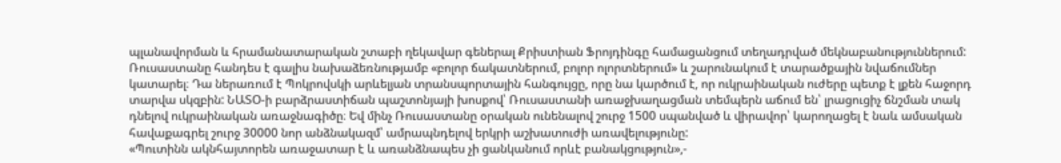պլանավորման և հրամանատարական շտաբի ղեկավար գեներալ Քրիստիան Ֆրոյդինգը համացանցում տեղադրված մեկնաբանություններում: Ռուսաստանը հանդես է գալիս նախաձեռնությամբ «բոլոր ճակատներում, բոլոր ոլորտներում» և շարունակում է տարածքային նվաճումներ կատարել։ Դա ներառում է Պոկրովսկի արևելյան տրանսպորտային հանգույցը, որը նա կարծում է, որ ուկրաինական ուժերը պետք է լքեն հաջորդ տարվա սկզբին: ՆԱՏՕ‑ի բարձրաստիճան պաշտոնյայի խոսքով՝ Ռուսաստանի առաջխաղացման տեմպերն աճում են՝ լրացուցիչ ճնշման տակ դնելով ուկրաինական առաջնագիծը։ Եվ մինչ Ռուսաստանը օրական ունենալով շուրջ 1500 սպանված և վիրավոր՝ կարողացել է նաև ամսական հավաքագրել շուրջ 30000 նոր անձնակազմ՝ ամրապնդելով երկրի աշխատուժի առավելությունը:
«Պուտինն ակնհայտորեն առաջատար է և առանձնապես չի ցանկանում որևէ բանակցություն»,-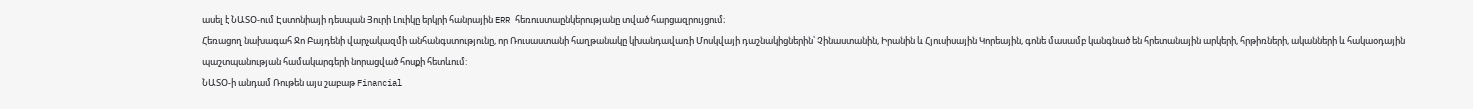ասել է ՆԱՏՕ-ում Էստոնիայի դեսպան Յուրի Լուիկը երկրի հանրային ERR հեռուստաընկերությանը տված հարցազրույցում։
Հեռացող նախագահ Ջո Բայդենի վարչակազմի անհանգստությունը, որ Ռուսաստանի հաղթանակը կխանդավառի Մոսկվայի դաշնակիցներին՝ Չինաստանին, Իրանին և Հյուսիսային Կորեային, գոնե մասամբ կանգնած են հրետանային արկերի, հրթիռների, ականների և հակաօդային պաշտպանության համակարգերի նորացված հոսքի հետևում:
ՆԱՏՕ‑ի անդամ Ռութեն այս շաբաթ Financial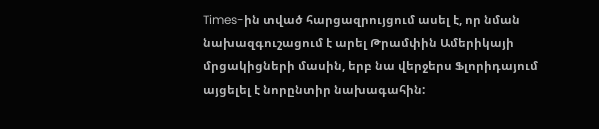Times-ին տված հարցազրույցում ասել է, որ նման նախազգուշացում է արել Թրամփին Ամերիկայի մրցակիցների մասին, երբ նա վերջերս Ֆլորիդայում այցելել է նորընտիր նախագահին: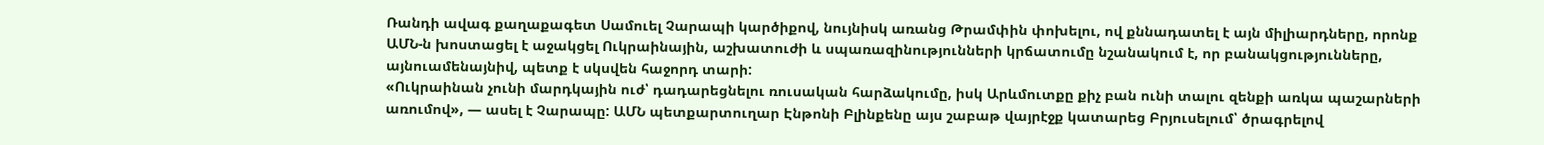Ռանդի ավագ քաղաքագետ Սամուել Չարապի կարծիքով, նույնիսկ առանց Թրամփին փոխելու, ով քննադատել է այն միլիարդները, որոնք ԱՄՆ‑ն խոստացել է աջակցել Ուկրաինային, աշխատուժի և սպառազինությունների կրճատումը նշանակում է, որ բանակցությունները, այնուամենայնիվ, պետք է սկսվեն հաջորդ տարի:
«Ուկրաինան չունի մարդկային ուժ՝ դադարեցնելու ռուսական հարձակումը, իսկ Արևմուտքը քիչ բան ունի տալու զենքի առկա պաշարների առումով», — ասել է Չարապը: ԱՄՆ պետքարտուղար Էնթոնի Բլինքենը այս շաբաթ վայրէջք կատարեց Բրյուսելում՝ ծրագրելով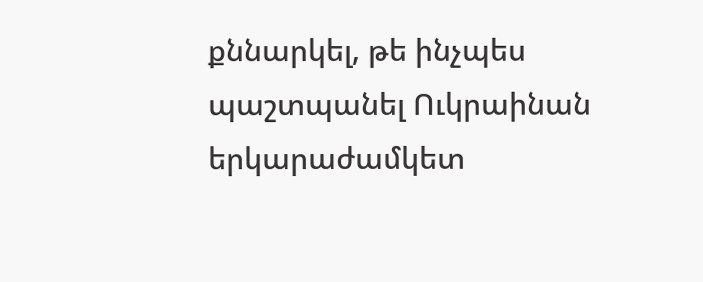քննարկել, թե ինչպես պաշտպանել Ուկրաինան երկարաժամկետ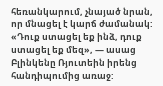հեռանկարում, չնայած նրան, որ մնացել է կարճ ժամանակ:
«Դուք ստացել եք ինձ, դուք ստացել եք մեզ», — ասաց Բլինկենը Ռյուտեին իրենց հանդիպումից առաջ: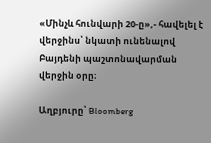«Մինչև հունվարի 20‑ը»,- հավելել է վերջինս՝ նկատի ունենալով Բայդենի պաշտոնավարման վերջին օրը։

Աղբյուրը՝ Bloomberg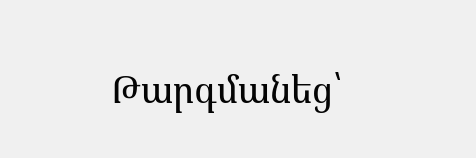Թարգմանեց՝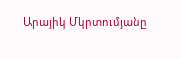Արայիկ Մկրտումյանը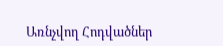Առնչվող Հոդվածներ